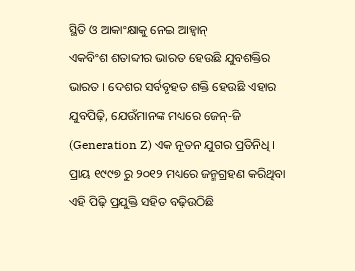ସ୍ଥିତି ଓ ଆକାଂକ୍ଷାକୁ ନେଇ ଆହ୍ଵାନ୍
ଏକବିଂଶ ଶତାବ୍ଦୀର ଭାରତ ହେଉଛି ଯୁବଶକ୍ତିର ଭାରତ । ଦେଶର ସର୍ବବୃହତ ଶକ୍ତି ହେଉଛି ଏହାର ଯୁବପିଢ଼ି, ଯେଉଁମାନଙ୍କ ମଧ୍ୟରେ ଜେନ୍-ଜି (Generation Z) ଏକ ନୂତନ ଯୁଗର ପ୍ରତିନିଧି । ପ୍ରାୟ ୧୯୯୭ ରୁ ୨୦୧୨ ମଧ୍ୟରେ ଜନ୍ମଗ୍ରହଣ କରିଥିବା ଏହି ପିଢ଼ି ପ୍ରଯୁକ୍ତି ସହିତ ବଢ଼ିଉଠିଛି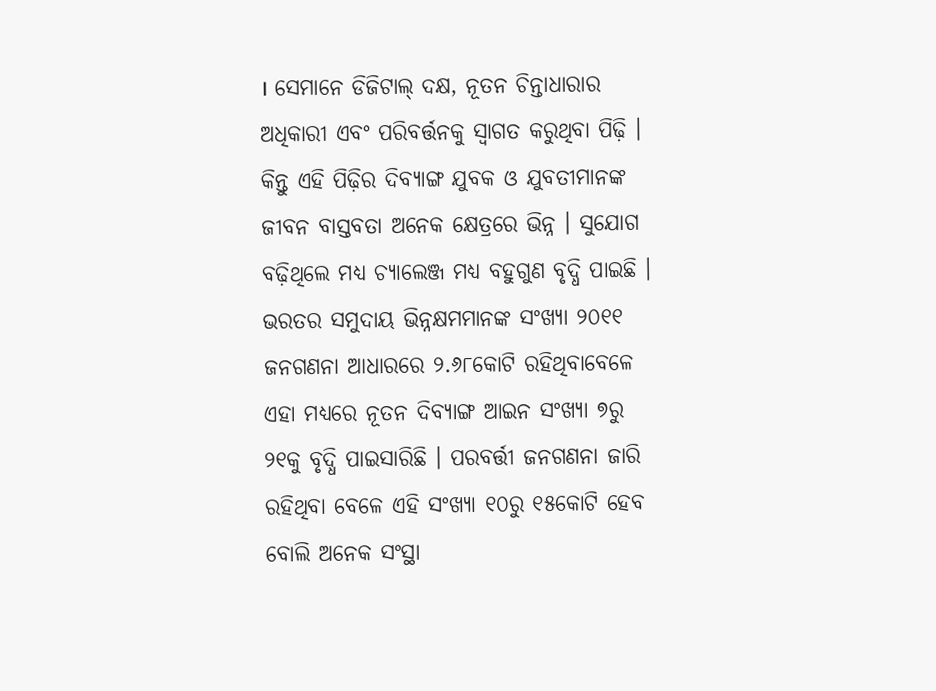। ସେମାନେ ଡିଜିଟାଲ୍ ଦକ୍ଷ, ନୂତନ ଚିନ୍ତାଧାରାର ଅଧିକାରୀ ଏବଂ ପରିବର୍ତ୍ତନକୁ ସ୍ୱାଗତ କରୁଥିବା ପିଢ଼ି । କିନ୍ତୁ ଏହି ପିଢ଼ିର ଦିବ୍ୟାଙ୍ଗ ଯୁବକ ଓ ଯୁବତୀମାନଙ୍କ ଜୀବନ ବାସ୍ତବତା ଅନେକ କ୍ଷେତ୍ରରେ ଭିନ୍ନ । ସୁଯୋଗ ବଢ଼ିଥିଲେ ମଧ୍ୟ ଚ୍ୟାଲେଞ୍ଜ ମଧ୍ୟ ବହୁଗୁଣ ବୃଦ୍ଧି ପାଇଛି ।
ଭରତର ସମୁଦାୟ ଭିନ୍ନକ୍ଷମମାନଙ୍କ ସଂଖ୍ୟା ୨୦୧୧ ଜନଗଣନା ଆଧାରରେ ୨.୬୮କୋଟି ରହିଥିବାବେଳେ ଏହା ମଧ୍ୟରେ ନୂତନ ଦିବ୍ୟାଙ୍ଗ ଆଇନ ସଂଖ୍ୟା ୭ରୁ ୨୧କୁ ବୃଦ୍ଧି ପାଇସାରିଛି । ପରବର୍ତ୍ତୀ ଜନଗଣନା ଜାରି ରହିଥିବା ବେଳେ ଏହି ସଂଖ୍ୟା ୧୦ରୁ ୧୫କୋଟି ହେବ ବୋଲି ଅନେକ ସଂସ୍ଥା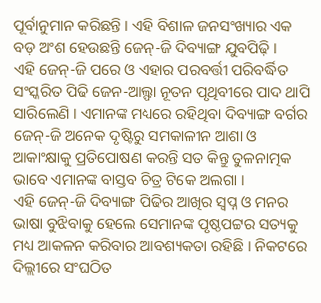ପୂର୍ବାନୁମାନ କରିଛନ୍ତି । ଏହି ବିଶାଳ ଜନସଂଖ୍ୟାର ଏକ ବଡ଼ ଅଂଶ ହେଉଛନ୍ତି ଜେନ୍-ଜି ଦିବ୍ୟାଙ୍ଗ ଯୁବପିଢ଼ି ।
ଏହି ଜେନ୍-ଜି ପରେ ଓ ଏହାର ପରବର୍ତ୍ତୀ ପରିବର୍ଦ୍ଧିତ ସଂସ୍କରିତ ପିଢି ଜେନ-ଆଲ୍ଫା ନୂତନ ପୃଥିବୀରେ ପାଦ ଥାପି ସାରିଲେଣି । ଏମାନଙ୍କ ମଧ୍ୟରେ ରହିଥିବା ଦିବ୍ୟାଙ୍ଗ ବର୍ଗର ଜେନ୍-ଜି ଅନେକ ଦୃଷ୍ଟିରୁ ସମକାଳୀନ ଆଶା ଓ ଆକାଂକ୍ଷାକୁ ପ୍ରତିପୋଷଣ କରନ୍ତି ସତ କିନ୍ତୁ ତୁଳନାତ୍ମକ ଭାବେ ଏମାନଙ୍କ ବାସ୍ତବ ଚିତ୍ର ଟିକେ ଅଲଗା ।
ଏହି ଜେନ୍-ଜି ଦିବ୍ୟାଙ୍ଗ ପିଢିର ଆଖିର ସ୍ଵପ୍ନ ଓ ମନର ଭାଷା ବୁଝିବାକୁ ହେଲେ ସେମାନଙ୍କ ପୃଷ୍ଠପଟ୍ଟର ସତ୍ୟକୁ ମଧ୍ୟ ଆକଳନ କରିବାର ଆବଶ୍ୟକତା ରହିଛି । ନିକଟରେ ଦିଲ୍ଲୀରେ ସଂଘଠିତ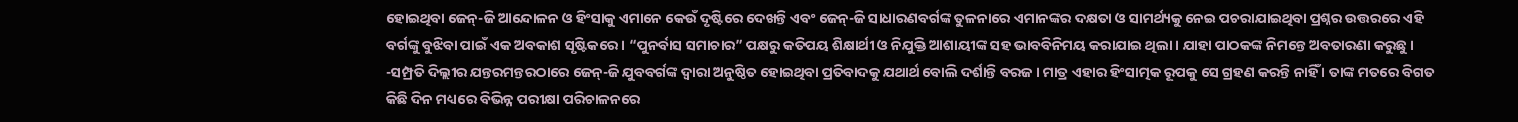ହୋଇଥିବା ଜେନ୍-ଜି ଆନ୍ଦୋଳନ ଓ ହିଂସାକୁ ଏମାନେ କେଉଁ ଦୃଷ୍ଟିରେ ଦେଖନ୍ତି ଏବଂ ଜେନ୍-ଜି ସାଧାରଣବର୍ଗଙ୍କ ତୁଳନାରେ ଏମାନଙ୍କର ଦକ୍ଷତା ଓ ସାମର୍ଥ୍ୟକୁ ନେଇ ପଚରାଯାଇଥିବା ପ୍ରଶ୍ନର ଉତ୍ତରରେ ଏହି ବର୍ଗଙ୍କୁ ବୁଝିବା ପାଇଁ ଏକ ଅବକାଶ ସୃଷ୍ଟିକରେ । “ପୁନର୍ବାସ ସମାଚାର” ପକ୍ଷରୁ କତିପୟ ଶିକ୍ଷାର୍ଥୀ ଓ ନିଯୁକ୍ତି ଆଶାୟୀଙ୍କ ସହ ଭାବବିନିମୟ କରାଯାଇ ଥିଲା । ଯାହା ପାଠକଙ୍କ ନିମନ୍ତେ ଅବତାରଣା କରୁଛୁ ।
-ସମ୍ପ୍ରତି ଦିଲ୍ଲୀର ଯନ୍ତରମନ୍ତରଠାରେ ଜେନ୍-ଜି ଯୁବବର୍ଗଙ୍କ ଦ୍ଵାରା ଅନୁଷ୍ଠିତ ହୋଇଥିବା ପ୍ରତିବାଦକୁ ଯଥାର୍ଥ ବୋଲି ଦର୍ଶାନ୍ତି ବରଜ । ମାତ୍ର ଏହାର ହିଂସାତ୍ମକ ରୂପକୁ ସେ ଗ୍ରହଣ କରନ୍ତି ନାହିଁ । ତାଙ୍କ ମତରେ ବିଗତ କିଛି ଦିନ ମଧ୍ୟରେ ବିଭିନ୍ନ ପରୀକ୍ଷା ପରିଚାଳନରେ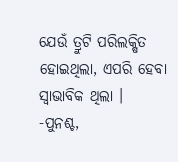ଯେଉଁ ତ୍ରୁଟି ପରିଲକ୍ଷିତ ହୋଇଥିଲା, ଏପରି ହେବା ସ୍ଵାଭାବିକ ଥିଲା ।
-ପୁନଶ୍ଚ,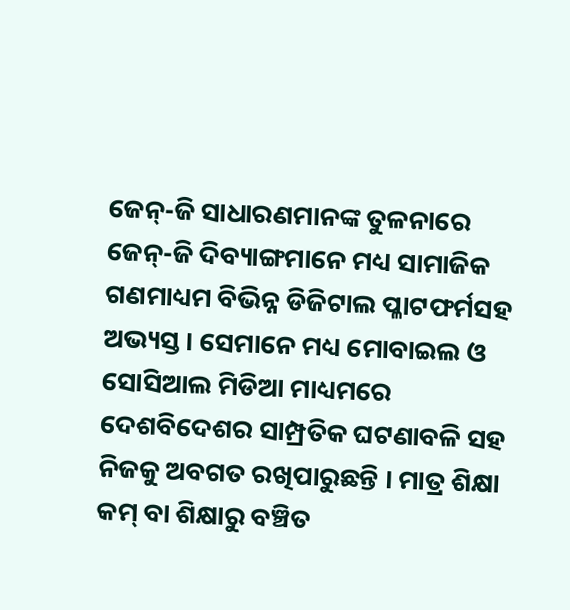ଜେନ୍-ଜି ସାଧାରଣମାନଙ୍କ ତୁଳନାରେ ଜେନ୍-ଜି ଦିବ୍ୟାଙ୍ଗମାନେ ମଧ୍ୟ ସାମାଜିକ ଗଣମାଧ୍ୟମ ବିଭିନ୍ନ ଡିଜିଟାଲ ପ୍ଳାଟଫର୍ମସହ ଅଭ୍ୟସ୍ତ । ସେମାନେ ମଧ୍ୟ ମୋବାଇଲ ଓ ସୋସିଆଲ ମିଡିଆ ମାଧ୍ୟମରେ ଦେଶବିଦେଶର ସାମ୍ପ୍ରତିକ ଘଟଣାବଳି ସହ ନିଜକୁ ଅବଗତ ରଖିପାରୁଛନ୍ତି । ମାତ୍ର ଶିକ୍ଷା କମ୍ ବା ଶିକ୍ଷାରୁ ବଞ୍ଚିତ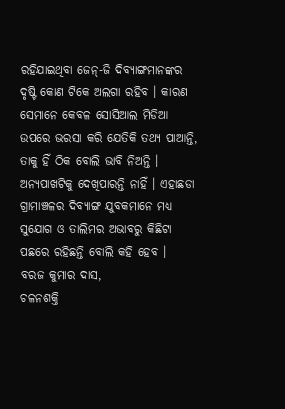ରହିଯାଇଥିବା ଜେନ୍-ଜି ଦିବ୍ୟାଙ୍ଗମାନଙ୍କର ଦୃଷ୍ଟି କୋଣ ଟିକେ ଅଲଗା ରହିବ । କାରଣ ସେମାନେ କେବଳ ସୋସିଆଲ ମିଡିଆ ଉପରେ ଭରସା କରି ଯେତିକି ତଥ୍ୟ ପାଆନ୍ତି, ତାକୁ ହିଁ ଠିକ ବୋଲି ଭାବି ନିଅନ୍ତି । ଅନ୍ୟପାଖଟିକୁ ଦେଖିପାରନ୍ତି ନାହିଁ । ଏହାଛଡା ଗ୍ରାମାଞ୍ଚଳର ଦିବ୍ୟାଙ୍ଗ ଯୁବକମାନେ ମଧ୍ୟ ସୁଯୋଗ ଓ ତାଲିମର ଅଭାବରୁ କିଛିଟା ପଛରେ ରହିଛନ୍ତି ବୋଲି କହି ହେବ ।
ବରଜ କୁମାର ଦାସ,
ଚଳନଶକ୍ତି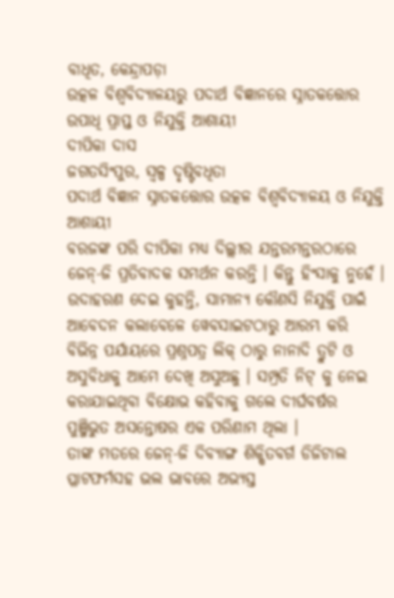ବାଧିତ, କେନ୍ଦ୍ରାପଡ଼ା
ଉତ୍କଳ ବିଶ୍ଵବିଦ୍ୟାଳୟରୁ ପଦାର୍ଥ ବିଜ୍ଞାନରେ ସ୍ନାତକତ୍ତୋର ଉପାଧି ପ୍ରାପ୍ତ ଓ ନିଯୁକ୍ତି ଆଶାୟୀ
ଦୀପିକା ଦାସ
ଜଗତସିଂପୁର, ସ୍ୱଳ୍ପ ଦୃଷ୍ଟିବଧିତା
ପଦାର୍ଥ ବିଜ୍ଞାନ ସ୍ନାତକତ୍ତୋର ଉତ୍କଳ ବିଶ୍ଵବିଦ୍ୟାଳୟ ଓ ନିଯୁକ୍ତି ଆଶାୟୀ
ବରଜଙ୍କ ପରି ଦୀପିକା ମଧ୍ୟ ଦିଲ୍ଲୀର ଯନ୍ତରମନ୍ତରଠାରେ ଜେନ୍-ଜି ପ୍ରତିବାଦକ ସମର୍ଥନ କରନ୍ତି । କିନ୍ତୁ ହିଂସାକୁ ନୁହେଁ । ଉଦାହରଣ ଦେଇ କୁହନ୍ତି, ସାମାନ୍ୟ କୌଣସି ନିଯୁକ୍ତି ପାଇଁ ଆବେଦନ କଲାବେଳେ ୱେବସାଇଟଠାରୁ ଆରମ୍ଭ କରି ବିଭିନ୍ନ ପର୍ଯାୟରେ ପ୍ରଶ୍ନପତ୍ର ଲିକ୍ ଠାରୁ ନାନାଦି ତ୍ରୁଟି ଓ ଅସୁବିଧାକୁ ଆମେ ଦେଖି ଅସୁଅଛୁ । ସମ୍ପ୍ରତି ନିଟ୍ କୁ ନେଇ କରାଯାଇଥିବା ବିକ୍ଷୋଭ କହିବାକୁ ଗଲେ ଦୀର୍ଘବର୍ଷର ପୁଞ୍ଜିଭୁତ ଅସନ୍ତୋଷର ଏକ ପରିଣାମ ଥିଲା ।
ତାଙ୍କ ମତରେ ଜେନ୍-ଜି ଦିବ୍ୟାଙ୍ଗ ଶିକ୍ଷିତବର୍ଗ ଡିଜିଟାଲ ପ୍ଳାଟଫର୍ମସହ ଭଲ ଭାବରେ ଅଭ୍ୟସ୍ତ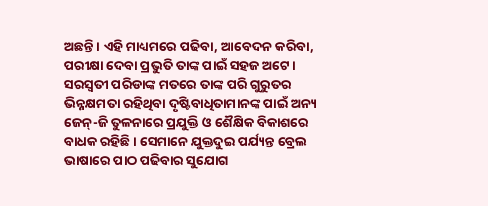ଅଛନ୍ତି । ଏହି ମାଧ୍ୟମରେ ପଢିବା, ଆବେଦନ କରିବା, ପରୀକ୍ଷା ଦେବା ପ୍ରଭୁତି ତାଙ୍କ ପାଇଁ ସହଜ ଅଟେ ।
ସରସ୍ଵତୀ ପରିଡାଙ୍କ ମତରେ ତାଙ୍କ ପରି ଗୁରୁତର ଭିନ୍ନକ୍ଷମତା ରହିଥିବା ଦୃଷ୍ଟିବାଧିତାମାନଙ୍କ ପାଇଁ ଅନ୍ୟ ଜେନ୍-ଜି ତୁଳନାରେ ପ୍ରଯୁକ୍ତି ଓ ଶୈକ୍ଷିକ ବିକାଶରେ ବାଧକ ରହିଛି । ସେମାନେ ଯୁକ୍ତଦୁଇ ପର୍ଯ୍ୟନ୍ତ ବ୍ରେଲ ଭାଷାରେ ପାଠ ପଢିବାର ସୁଯୋଗ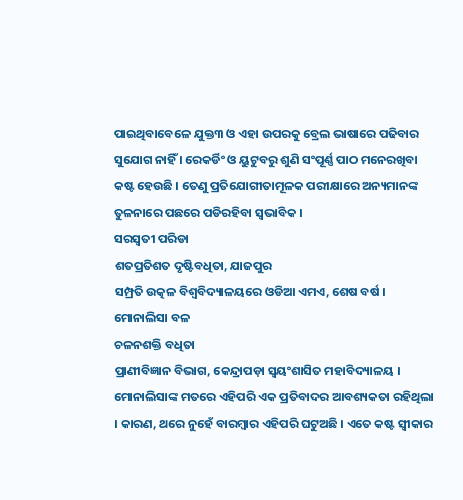ପାଇଥିବାବେଳେ ଯୁକ୍ତ୩ ଓ ଏହା ଉପରକୁ ବ୍ରେଲ ଭାଷାରେ ପଢିବାର ସୁଯୋଗ ନାହିଁ । ରେକର୍ଡିଂ ଓ ୟୁଟୁବରୁ ଶୁଣି ସଂପୂର୍ଣ୍ଣ ପାଠ ମନେରଖିବା କଷ୍ଟ ହେଉଛି । ତେଣୁ ପ୍ରତିଯୋଗୀତାମୂଳକ ପରୀକ୍ଷାରେ ଅନ୍ୟମାନଙ୍କ ତୁଳନାରେ ପଛରେ ପଡିରହିବା ସ୍ଵଭାବିକ ।
ସରସ୍ଵତୀ ପରିଡା
ଶତପ୍ରତିଶତ ଦୃଷ୍ଟିବଧିତା, ଯାଜପୁର
ସମ୍ପ୍ରତି ଉତ୍କଳ ବିଶ୍ଵବିଦ୍ୟାଳୟରେ ଓଡିଆ ଏମଏ, ଶେଷ ବର୍ଷ ।
ମୋନାଲିସା ବଳ
ଚଳନଶକ୍ତି ବଧିତା
ପ୍ରାଣୀବିଜ୍ଞାନ ବିଭାଗ, କେନ୍ଦ୍ରାପଡ଼ା ସ୍ୱୟଂଶାସିତ ମହାବିଦ୍ୟାଳୟ ।
ମୋନାଲିସାଙ୍କ ମତରେ ଏହିପରି ଏକ ପ୍ରତିବାଦର ଆବଶ୍ୟକତା ରହିଥିଲା । କାରଣ, ଥରେ ନୁହେଁ ବାରମ୍ବାର ଏହିପରି ଘଟୁଅଛି । ଏତେ କଷ୍ଟ ସ୍ଵୀକାର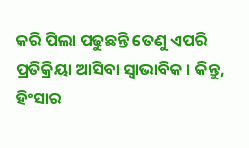କରି ପିଲା ପଢୁଛନ୍ତି ତେଣୁ ଏପରି ପ୍ରତିକ୍ରିୟା ଆସିବା ସ୍ଵାଭାବିକ । କିନ୍ତୁ, ହିଂସାର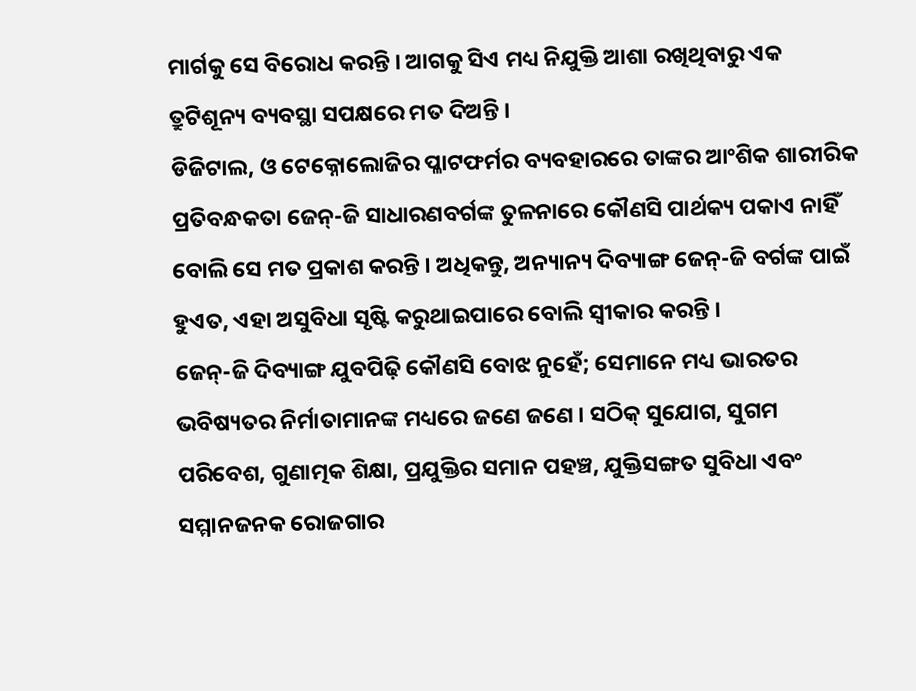ମାର୍ଗକୁ ସେ ବିରୋଧ କରନ୍ତି । ଆଗକୁ ସିଏ ମଧ୍ୟ ନିଯୁକ୍ତି ଆଶା ରଖିଥିବାରୁ ଏକ ତ୍ରୁଟିଶୂନ୍ୟ ବ୍ୟବସ୍ଥା ସପକ୍ଷରେ ମତ ଦିଅନ୍ତି ।
ଡିଜିଟାଲ, ଓ ଟେକ୍ନୋଲୋଜିର ପ୍ଳାଟଫର୍ମର ବ୍ୟବହାରରେ ତାଙ୍କର ଆଂଶିକ ଶାରୀରିକ ପ୍ରତିବନ୍ଧକତା ଜେନ୍-ଜି ସାଧାରଣବର୍ଗଙ୍କ ତୁଳନାରେ କୌଣସି ପାର୍ଥକ୍ୟ ପକାଏ ନାହିଁ ବୋଲି ସେ ମତ ପ୍ରକାଶ କରନ୍ତି । ଅଧିକନ୍ତୁ, ଅନ୍ୟାନ୍ୟ ଦିବ୍ୟାଙ୍ଗ ଜେନ୍-ଜି ବର୍ଗଙ୍କ ପାଇଁ ହୁଏତ, ଏହା ଅସୁବିଧା ସୃଷ୍ଟି କରୁଥାଇପାରେ ବୋଲି ସ୍ଵୀକାର କରନ୍ତି ।
ଜେନ୍-ଜି ଦିବ୍ୟାଙ୍ଗ ଯୁବପିଢ଼ି କୌଣସି ବୋଝ ନୁହେଁ; ସେମାନେ ମଧ୍ୟ ଭାରତର ଭବିଷ୍ୟତର ନିର୍ମାତାମାନଙ୍କ ମଧ୍ୟରେ ଜଣେ ଜଣେ । ସଠିକ୍ ସୁଯୋଗ, ସୁଗମ ପରିବେଶ, ଗୁଣାତ୍ମକ ଶିକ୍ଷା, ପ୍ରଯୁକ୍ତିର ସମାନ ପହଞ୍ଚ, ଯୁକ୍ତିସଙ୍ଗତ ସୁବିଧା ଏବଂ ସମ୍ମାନଜନକ ରୋଜଗାର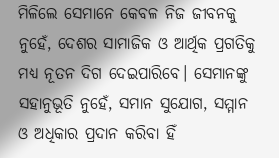ମିଳିଲେ ସେମାନେ କେବଳ ନିଜ ଜୀବନକୁ ନୁହେଁ, ଦେଶର ସାମାଜିକ ଓ ଆର୍ଥିକ ପ୍ରଗତିକୁ ମଧ୍ୟ ନୂତନ ଦିଗ ଦେଇପାରିବେ। ସେମାନଙ୍କୁ ସହାନୁଭୂତି ନୁହେଁ, ସମାନ ସୁଯୋଗ, ସମ୍ମାନ ଓ ଅଧିକାର ପ୍ରଦାନ କରିବା ହିଁ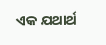ଏକ ଯଥାର୍ଥ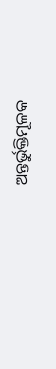ଅନ୍ତର୍ଭୁକ୍ତିମୂଳକ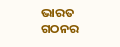ଭାରତ ଗଠନର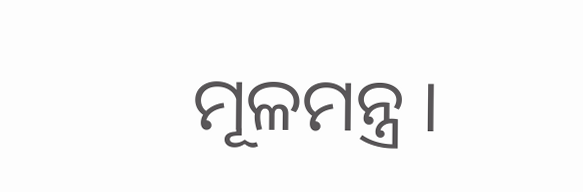ମୂଳମନ୍ତ୍ର ।